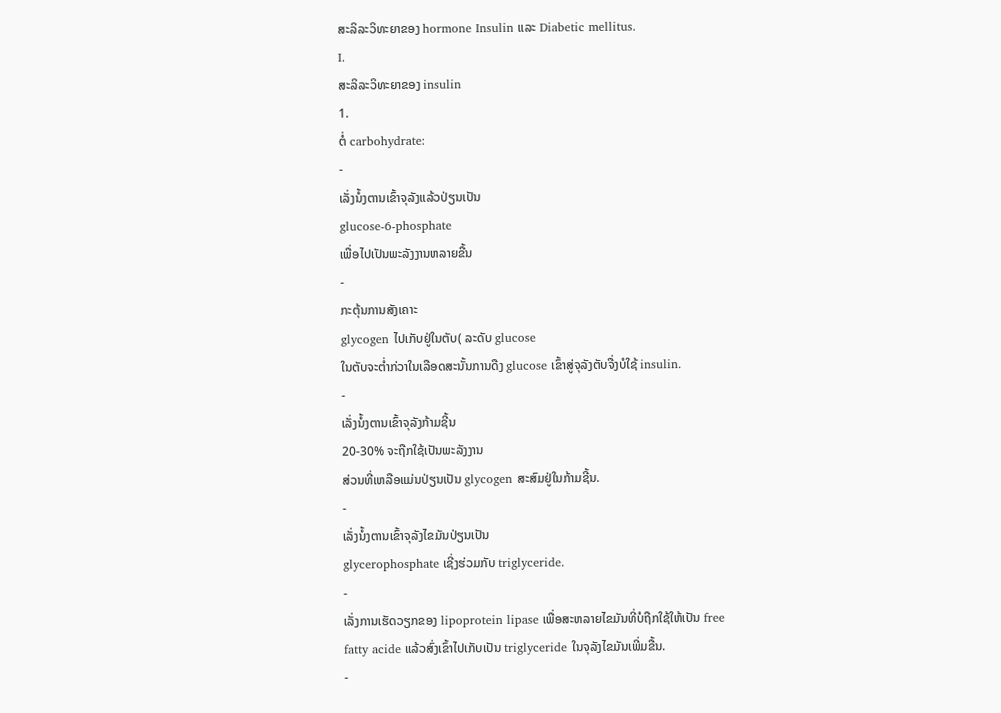ສະລິລະວິທະຍາຂອງ hormone Insulin ແລະ Diabetic mellitus.
I.
ສະລິລະວິທະຍາຂອງ insulin
1.
ຕໍ່ carbohydrate:
-
ເລັ່ງນໍ້ງຕານເຂົ້າຈຸລັງແລ້ວປ່ຽນເປັນ
glucose-6-phosphate
ເພື່ອໄປເປັນພະລັງງານຫລາຍຂື້ນ
-
ກະຕຸ້ນການສັງເຄາະ
glycogen ໄປເກັບຢູ່ໃນຕັບ( ລະດັບ glucose
ໃນຕັບຈະຕໍ່າກ່ວາໃນເລືອດສະນັ້ນການດືງ glucose ເຂົ້າສູ່ຈຸລັງຕັບຈື່ງບໍໃຊ້ insulin.
-
ເລັ່ງນໍ້ງຕານເຂົ້າຈຸລັງກ້າມຊີ້ນ
20-30% ຈະຖືກໃຊ້ເປັນພະລັງງານ
ສ່ວນທີ່ເຫລືອແມ່ນປ່ຽນເປັນ glycogen ສະສົມຢູ່ໃນກ້າມຊີ້ນ.
-
ເລັ່ງນໍ້ງຕານເຂົ້າຈຸລັງໄຂມັນປ່ຽນເປັນ
glycerophosphate ເຊີ່ງຮ່ວມກັບ triglyceride.
-
ເລັ່ງການເຮັດວຽກຂອງ lipoprotein lipase ເພື່ອສະຫລາຍໄຂມັນທີ່ບໍຖືກໃຊ້ໃຫ້ເປັນ free fatty acide ແລ້ວສົ່ງເຂົ້າໄປເກັບເປັນ triglyceride ໃນຈຸລັງໄຂມັນເພີ່ມຂື້ນ.
-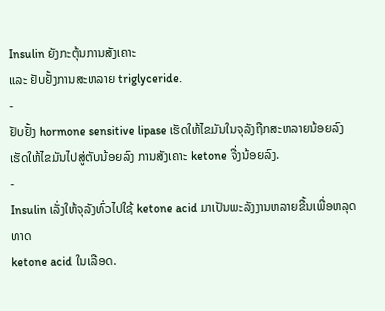Insulin ຍັງກະຕຸ້ນການສັງເຄາະ
ແລະ ຢັບຢັ້ງການສະຫລາຍ triglyceride.
-
ຢັບຢັ້ງ hormone sensitive lipase ເຮັດໃຫ້ໄຂມັນໃນຈຸລັງຖືກສະຫລາຍນ້ອຍລົງ
ເຮັດໃຫ້ໄຂມັນໄປສູ່ຕັບນ້ອຍລົງ ການສັງເຄາະ ketone ຈື່ງນ້ອຍລົງ.
-
Insulin ເລັ່ງໃຫ້ຈຸລັງທົ່ວໄປໃຊ້ ketone acid ມາເປັນພະລັງງານຫລາຍຂື້ນເພື່ອຫລຸດ ທາດ
ketone acid ໃນເລືອດ.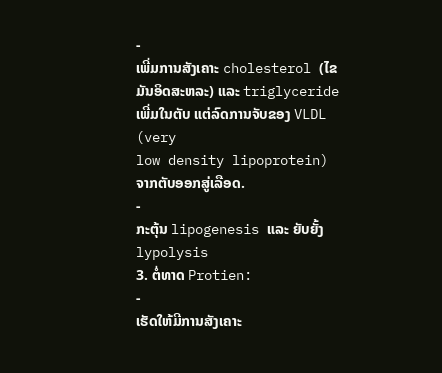-
ເພີ່ມການສັງເຄາະ cholesterol (ໄຂມັນອິດສະຫລະ) ແລະ triglyceride ເພີ່ມໃນຕັບ ແຕ່ລົດການຈັບຂອງ VLDL (very
low density lipoprotein) ຈາກຕັບອອກສູ່ເລືອດ.
-
ກະຕຸ້ນ lipogenesis ແລະ ຍັບຍັ້ງ lypolysis
3. ຕໍ່ທາດ Protien:
-
ເຮັດໃຫ້ມີການສັງເຄາະ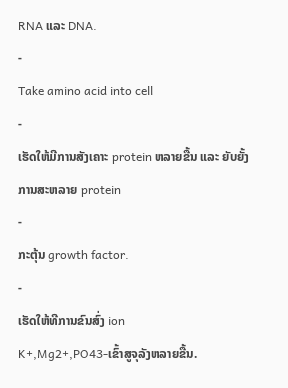RNA ແລະ DNA.
-
Take amino acid into cell
-
ເຮັດໃຫ້ມີການສັງເຄາະ protein ຫລາຍຂື້ນ ແລະ ຍັບຍັ້ງການສະຫລາຍ protein
-
ກະຕຸ້ນ growth factor.
-
ເຮັດໃຫ້ທີການຂົນສົ່ງ ion
K+,Mg2+,PO43-ເຂົ້າສູຈຸລັງຫລາຍຂື້ນ.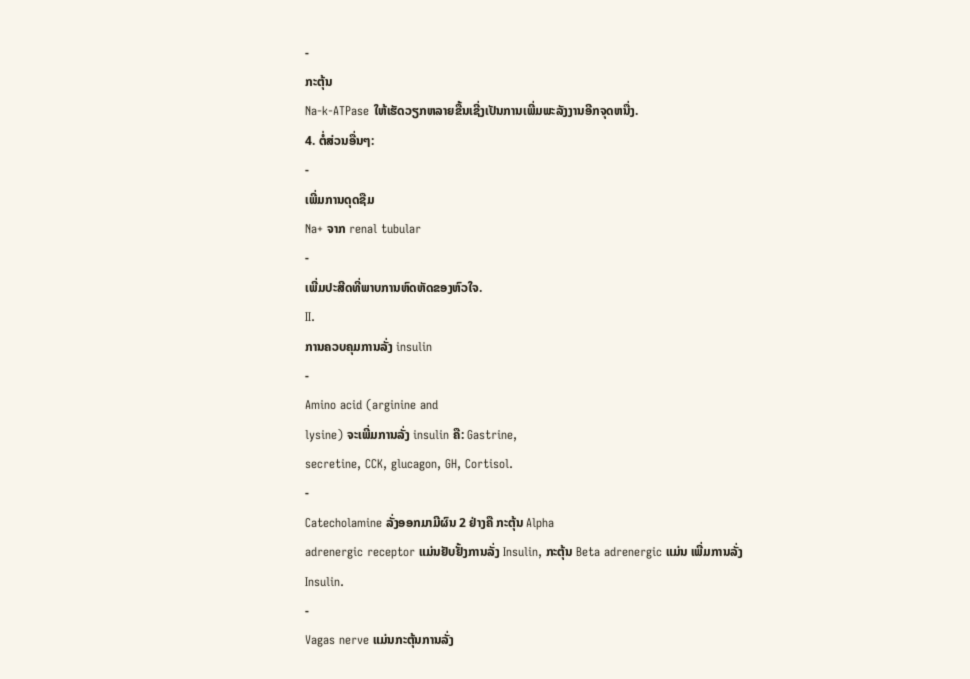-
ກະຕຸ້ນ
Na-k-ATPase ໃຫ້ເຮັດວຽກຫລາຍຂື້ນເຊີ່ງເປັນການເພີ່ມພະລັງງານອີກຈຸດຫນື່ງ.
4. ຕໍ່ສ່ວນອື່ນໆ:
-
ເພີ່ມການດຸດຊືມ
Na+ ຈາກ renal tubular
-
ເພີ່ມປະສີດທີ່ພາບການຫົດຫັດຂອງຫົວໃຈ.
II.
ການຄວບຄຸມການລັ່ງ insulin
-
Amino acid (arginine and
lysine) ຈະເພີ່ມການລັ່ງ insulin ຄື: Gastrine,
secretine, CCK, glucagon, GH, Cortisol.
-
Catecholamine ລັ່ງອອກມາມີຜົນ 2 ຢ່າງຄື ກະຕຸ້ນ Alpha
adrenergic receptor ແມ່ນຢັບຢັ້ງການລັ່ງ Insulin, ກະຕຸ້ນ Beta adrenergic ແມ່ນ ເພີ່ມການລັ່ງ
Insulin.
-
Vagas nerve ແມ່ນກະຕຸ້ນການລັ່ງ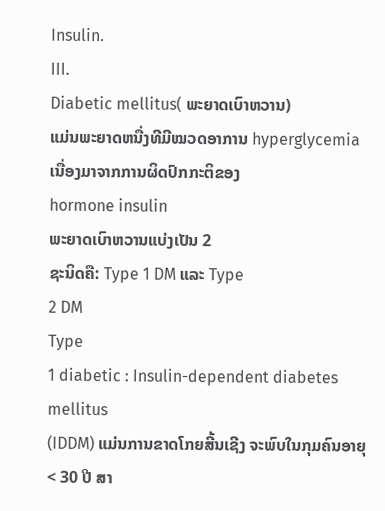Insulin.
III.
Diabetic mellitus( ພະຍາດເບົາຫວານ)
ແມ່ນພະຍາດຫນື່ງທີມີໝວດອາການ hyperglycemia ເນື່ອງມາຈາກການຜິດປົກກະຕິຂອງ
hormone insulin
ພະຍາດເບົາຫວານແບ່ງເປັນ 2
ຊະນິດຄື: Type 1 DM ແລະ Type
2 DM
Type
1 diabetic : Insulin-dependent diabetes mellitus
(IDDM) ແມ່ນການຂາດໂກຍສີ້ນເຊີງ ຈະພົບໃນກຸມຄົນອາຍຸ < 30 ປີ ສາ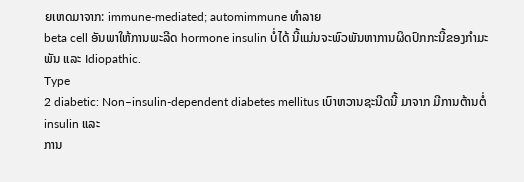ຍເຫດມາຈາກ: immune-mediated; automimmune ທຳລາຍ
beta cell ອັນພາໃຫ້ການພະລີດ hormone insulin ບໍ່ໄດ້ ນີ້ແມ່ນຈະພົວພັນຫາການຜິດປົກກະນີ້ຂອງກຳມະພັນ ແລະ Idiopathic.
Type
2 diabetic: Non–insulin-dependent diabetes mellitus ເບົາຫວານຊະນີດນີ້ ມາຈາກ ມີການຕ້ານຕໍ່ insulin ແລະ
ການ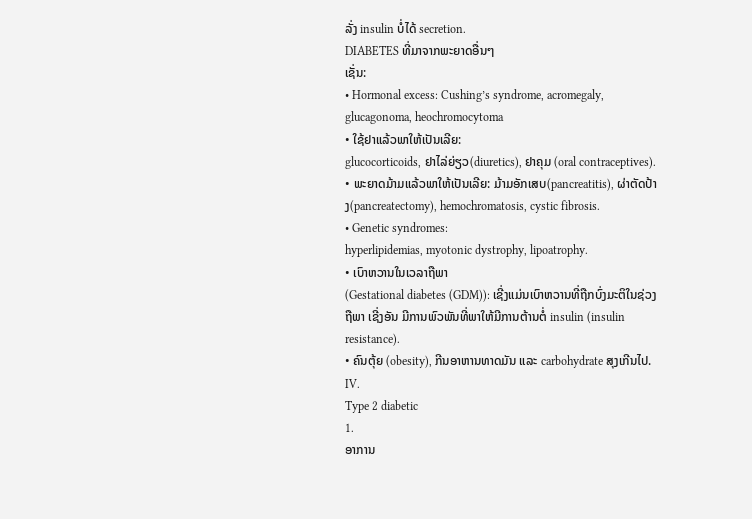ລັ່ງ insulin ບໍ່ໄດ້ secretion.
DIABETES ທີ່ມາຈາກພະຍາດອື່ນໆ
ເຊັ່ນ:
• Hormonal excess: Cushing’s syndrome, acromegaly, glucagonoma, heochromocytoma
• ໃຊ້ຢາແລ້ວພາໃຫ້ເປັນເລີຍ:
glucocorticoids, ຢາໄລ່ຍ່ຽວ(diuretics), ຢາຄຸມ (oral contraceptives).
• ພະຍາດມ້າມແລ້ວພາໃຫ້ເປັນເລີຍ: ມ້າມອັກເສບ(pancreatitis), ຜ່າຕັດປ້າງ(pancreatectomy), hemochromatosis, cystic fibrosis.
• Genetic syndromes:
hyperlipidemias, myotonic dystrophy, lipoatrophy.
• ເບົາຫວານໃນເວລາຖືພາ
(Gestational diabetes (GDM)): ເຊີ່ງແມ່ນເບົາຫວານທີ່ຖືກບົ່ງມະຕິໃນຊ່ວງ
ຖືພາ ເຊີ່ງອັນ ມີການພົວພັນທີ່ພາໃຫ້ມີການຕ້ານຕໍ່ insulin (insulin
resistance).
• ຄົນຕຸ້ຍ (obesity), ກີນອາຫານທາດມັນ ແລະ carbohydrate ສຸງເກີນໄປ.
IV.
Type 2 diabetic
1.
ອາການ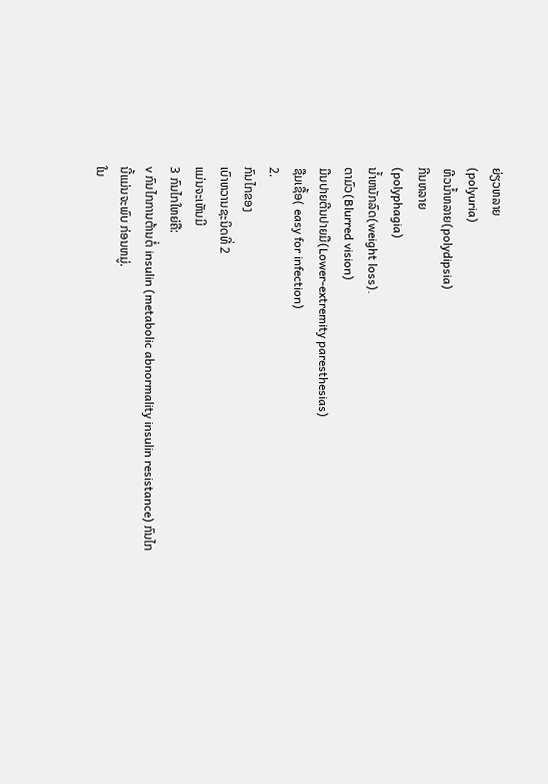ຍ່ຽວຫລາຍ
(polyuria)
ຫີວນ້ຳຫລາຍ(polydipsia)
ກີນຫລາຍ
(polyphagia)
ນ້ຳຫນັກລົດ(weight loss).
ຕາມົວ(Blurred vision)
ມືນປາຍຕີນປາຍມື(Lower-extremity paresthesias)
ຊືມເຊື້ອ( easy for infection)
2.
ກົນໄກຂອງ
ເບົາຫວານຊະນິດທີ່ 2
ແມ່ນຈະເຫັນມີ
3 ກົນໄກໃຫຍ່ຄື:
v ກົນໄກການຕ້ານຕໍ່ insulin (metabolic abnormality insulin resistance) ກົນໄກນີ້ແມ່ນຈະພົບ ກ່ອນຫມູ່.
ໃນ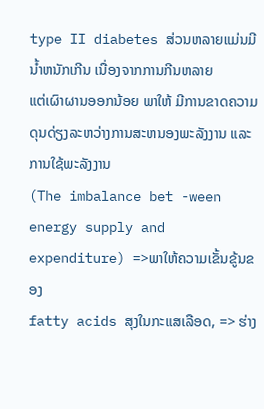type II diabetes ສ່ວນຫລາຍແມ່ນມີນ້ຳຫນັກເກີນ ເນື່ອງຈາກການກີນຫລາຍ
ແຕ່ເຜົາຜານອອກນ້ອຍ ພາໃຫ້ ມີການຂາດຄວາມດຸນດ່ຽງລະຫວ່າງການສະຫນອງພະລັງງານ ແລະ ການໃຊ້ພະລັງງານ
(The imbalance bet -ween
energy supply and expenditure) =>ພາໃຫ້ຄວາມເຂັ້ນຂູ້ນຂອງ
fatty acids ສຸງໃນກະແສເລືອດ, => ຮ່າງ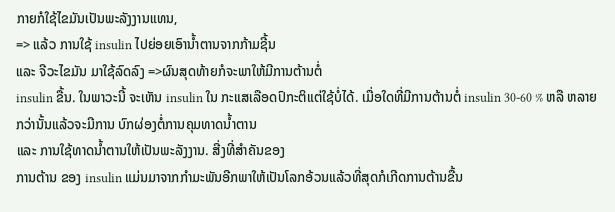ກາຍກໍໃຊ້ໄຂມັນເປັນພະລັງງານແທນ,
=> ແລ້ວ ການໃຊ້ insulin ໄປຍ່ອຍເອົານ້ຳຕານຈາກກ້າມຊີ້ນ
ແລະ ຈີວະໄຂມັນ ມາໃຊ້ລົດລົງ =>ຜົນສຸດທ້າຍກໍຈະພາໃຫ້ມີການຕ້ານຕໍ່
insulin ຂື້ນ. ໃນພາວະນີ້ ຈະເຫັນ insulin ໃນ ກະແສເລືອດປົກະຕິແຕ່ໃຊ້ບໍ່ໄດ້. ເມື່ອໃດທີ່ມີການຕ້ານຕໍ່ insulin 30-60 % ຫລື ຫລາຍກວ່ານັ້ນແລ້ວຈະມີການ ບົກຜ່ອງຕໍ່ການຄຸມທາດນ້ຳຕານ
ແລະ ການໃຊ້ທາດນ້ຳຕານໃຫ້ເປັນພະລັງງານ. ສີ່ງທີ່ສຳຄັນຂອງ
ການຕ້ານ ຂອງ insulin ແມ່ນມາຈາກກຳມະພັນອີກພາໃຫ້ເປັນໂລກອ້ວນແລ້ວທີ່ສຸດກໍເກີດການຕ້ານຂື້ນ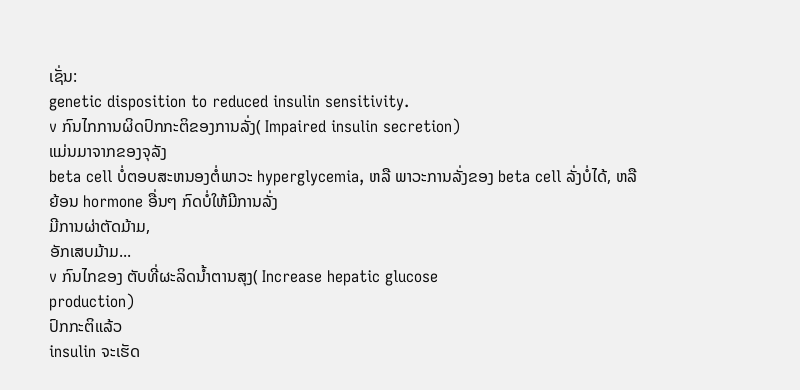ເຊັ່ນ:
genetic disposition to reduced insulin sensitivity.
v ກົນໄກການຜິດປົກກະຕິຂອງການລັ່ງ( Impaired insulin secretion)
ແມ່ນມາຈາກຂອງຈຸລັງ
beta cell ບໍ່ຕອບສະຫນອງຕໍ່ພາວະ hyperglycemia, ຫລື ພາວະການລັ່ງຂອງ beta cell ລັ່ງບໍ່ໄດ້, ຫລື
ຍ້ອນ hormone ອື່ນໆ ກົດບໍ່ໃຫ້ມີການລັ່ງ
ມີການຜ່າຕັດມ້າມ,
ອັກເສບມ້າມ...
v ກົນໄກຂອງ ຕັບທີ່ຜະລິດນ້ຳຕານສຸງ( Increase hepatic glucose
production)
ປົກກະຕິແລ້ວ
insulin ຈະເຮັດ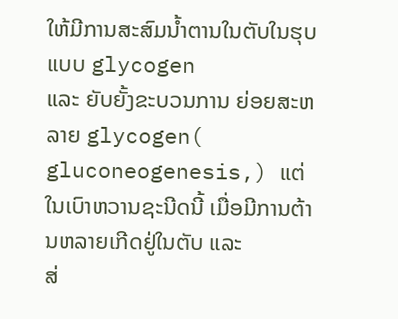ໃຫ້ມີການສະສົມນ້ຳຕານໃນຕັບໃນຮຸບແບບ glycogen
ແລະ ຍັບຍັ້ງຂະບວນການ ຍ່ອຍສະຫລາຍ glycogen( gluconeogenesis,) ແຕ່ໃນເບົາຫວານຊະນີດນີ້ ເມື່ອມີການຕ້ານຫລາຍເກີດຢູ່ໃນຕັບ ແລະ
ສ່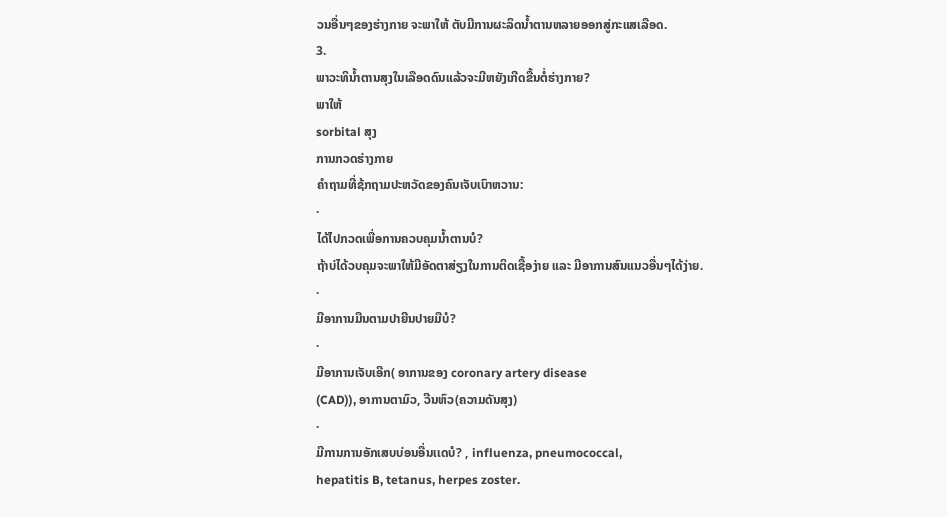ວນອື່ນໆຂອງຮ່າງກາຍ ຈະພາໃຫ້ ຕັບມີການຜະລິດນໍ້າຕານຫລາຍອອກສູ່ກະແສເລືອດ.
3.
ພາວະທິນ້ຳຕານສຸງໃນເລືອດດົນແລ້ວຈະມີຫຍັງເກີດຂື້ນຕໍ່ຮ່າງກາຍ?
ພາໃຫ້
sorbital ສຸງ
ການກວດຮ່າງກາຍ
ຄຳຖາມທີ່ຊ້ກຖາມປະຫວັດຂອງຄົນເຈັບເບົາຫວານ:
·
ໄດ້ໄປກວດເພື່ອການຄວບຄຸມນ້ຳຕານບໍ?
ຖ້າບ່ໄດ້ວບຄຸມຈະພາໃຫ້ມີອັດຕາສ່ຽງໃນການຕິດເຊື້ອງ່າຍ ແລະ ມີອາການສົນແນວອື່ນໆໄດ້ງ່າຍ.
·
ມີອາການມືນຕາມປາຍີນປາຍມືບໍ?
·
ມີອາການເຈັບເອີກ( ອາການຂອງ coronary artery disease
(CAD)), ອາການຕາມົວ, ວີນຫົວ(ຄວາມດັນສຸງ)
·
ມີການການອັກເສບບ່ອນອື່ນເເດບໍ? , influenza, pneumococcal,
hepatitis B, tetanus, herpes zoster.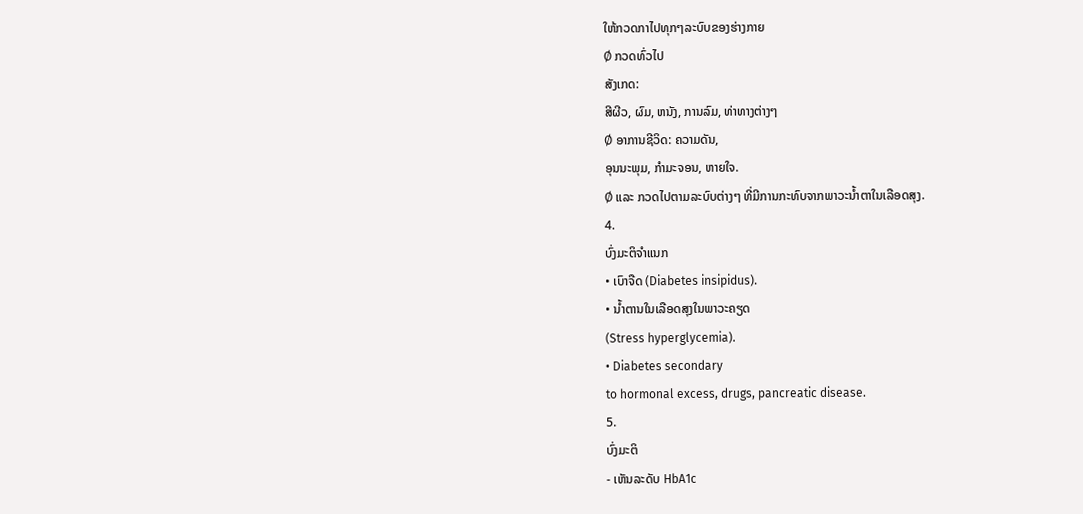ໃຫ້ກວດກາໄປທຸກໆລະບົບຂອງຮ່າງກາຍ
Ø ກວດທົ່ວໄປ
ສັງເກດ:
ສີຜີວ, ຜົມ, ຫນັງ, ການລົມ, ທ່າທາງຕ່າງໆ
Ø ອາການຊີວິດ: ຄວາມດັນ,
ອຸນນະພຸມ, ກຳມະຈອນ, ຫາຍໃຈ.
Ø ແລະ ກວດໄປຕາມລະບົບຕ່າງໆ ທີ່ມີການກະທົບຈາກພາວະນ້ຳຕາໃນເລືອດສຸງ.
4.
ບົ່ງມະຕິຈຳແນກ
• ເບົາຈືດ (Diabetes insipidus).
• ນ້ຳຕານໃນເລືອດສຸງໃນພາວະຄຽດ
(Stress hyperglycemia).
• Diabetes secondary
to hormonal excess, drugs, pancreatic disease.
5.
ບົ່ງມະຕິ
- ເຫັນລະດັບ HbA1c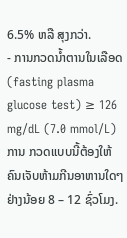6.5% ຫລື ສຸງກວ່າ.
- ການກວດນ້ຳຕານໃນເລືອດ (fasting plasma glucose test) ≥ 126 mg/dL (7.0 mmol/L) ການ ກວດແບບນີ້ຕ້ອງໃຫ້ຄົນເຈັບຫ້າມກີນອາຫານໃດໆຢ່າງນ້ອຍ 8 – 12 ຊົ່ວໂມງ.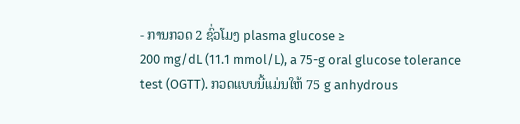- ການກວດ 2 ຊົ່ວໂມງ plasma glucose ≥
200 mg/dL (11.1 mmol/L), a 75-g oral glucose tolerance
test (OGTT). ກວດແບບນີ້ແມ່ນໃຫ້ 75 g anhydrous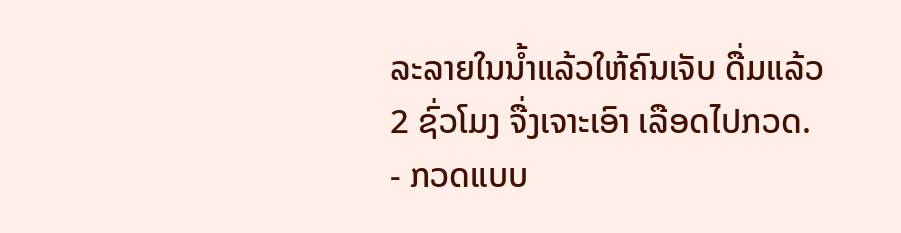ລະລາຍໃນນ້ຳແລ້ວໃຫ້ຄົນເຈັບ ດື່ມແລ້ວ
2 ຊົ່ວໂມງ ຈື່ງເຈາະເອົາ ເລືອດໄປກວດ.
- ກວດແບບ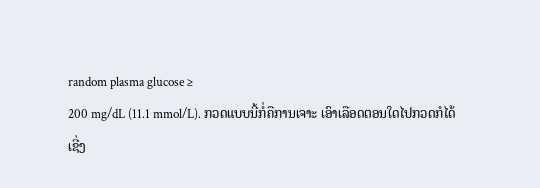random plasma glucose ≥
200 mg/dL (11.1 mmol/L). ກວດແບບນີ້ກໍ່ຄືການເຈາະ ເອົາເລືອດຕອນໃດໄປກວດກໍໄດ້
ເຊີ່ງ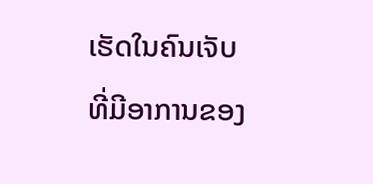ເຮັດໃນຄົນເຈັບທີ່ມີອາການຂອງ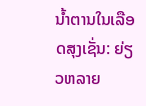ນ້ຳຕານໃນເລືອດສຸງເຊັ່ນ: ຍ່ຽວຫລາຍ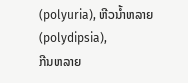(polyuria), ຫີວນ້ຳຫລາຍ(polydipsia),
ກີນຫລາຍ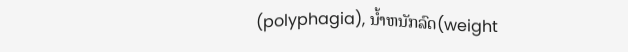(polyphagia), ນ້ຳຫນັກລົດ(weight